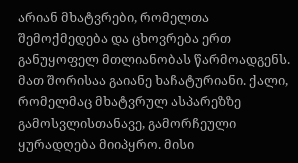არიან მხატვრები, რომელთა შემოქმედება და ცხოვრება ერთ განუყოფელ მთლიანობას წარმოადგენს. მათ შორისაა გაიანე ხაჩატურიანი. ქალი, რომელმაც მხატვრულ ასპარეზზე გამოსვლისთანავე, გამორჩეული ყურადღება მიიპყრო. მისი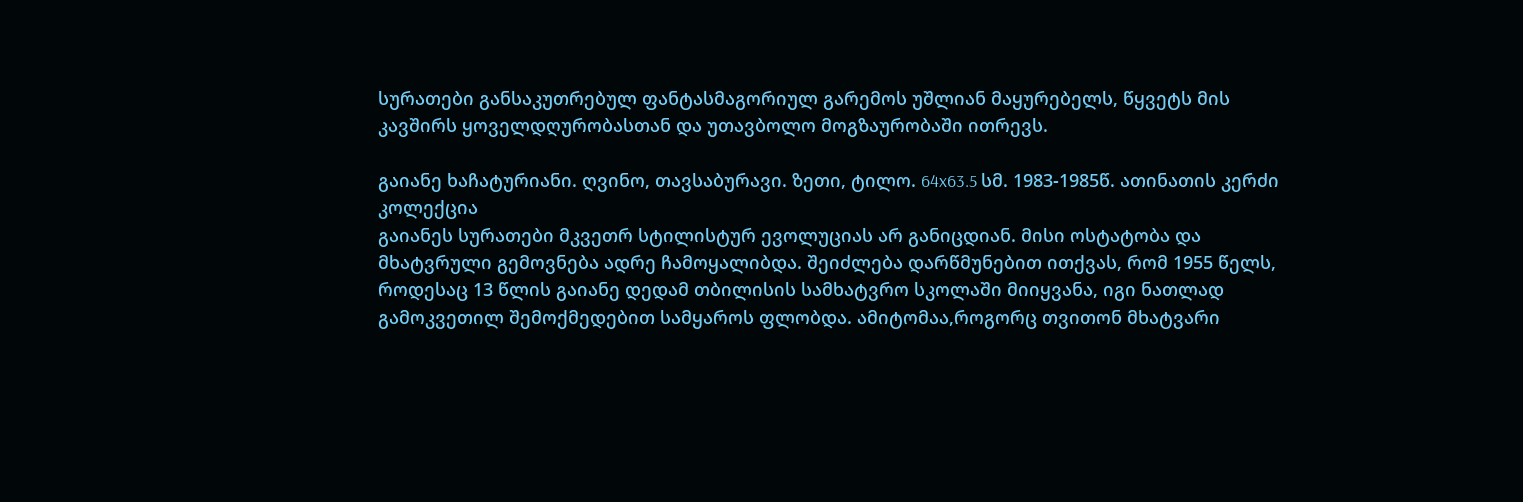სურათები განსაკუთრებულ ფანტასმაგორიულ გარემოს უშლიან მაყურებელს, წყვეტს მის კავშირს ყოველდღურობასთან და უთავბოლო მოგზაურობაში ითრევს.

გაიანე ხაჩატურიანი. ღვინო, თავსაბურავი. ზეთი, ტილო. 64x63.5 სმ. 1983-1985წ. ათინათის კერძი კოლექცია
გაიანეს სურათები მკვეთრ სტილისტურ ევოლუციას არ განიცდიან. მისი ოსტატობა და მხატვრული გემოვნება ადრე ჩამოყალიბდა. შეიძლება დარწმუნებით ითქვას, რომ 1955 წელს, როდესაც 13 წლის გაიანე დედამ თბილისის სამხატვრო სკოლაში მიიყვანა, იგი ნათლად გამოკვეთილ შემოქმედებით სამყაროს ფლობდა. ამიტომაა,როგორც თვითონ მხატვარი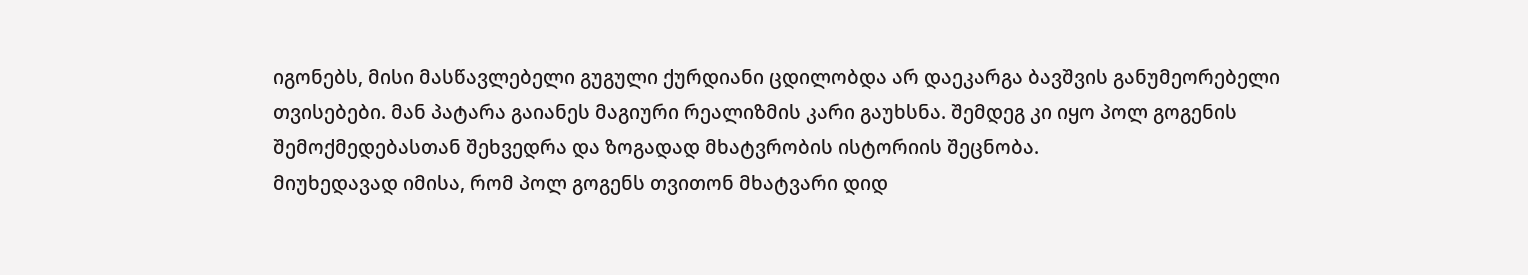იგონებს, მისი მასწავლებელი გუგული ქურდიანი ცდილობდა არ დაეკარგა ბავშვის განუმეორებელი თვისებები. მან პატარა გაიანეს მაგიური რეალიზმის კარი გაუხსნა. შემდეგ კი იყო პოლ გოგენის შემოქმედებასთან შეხვედრა და ზოგადად მხატვრობის ისტორიის შეცნობა.
მიუხედავად იმისა, რომ პოლ გოგენს თვითონ მხატვარი დიდ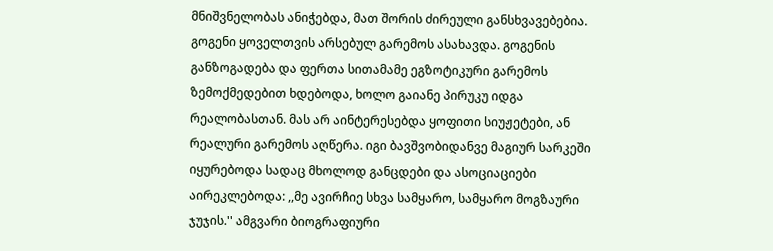მნიშვნელობას ანიჭებდა, მათ შორის ძირეული განსხვავებებია. გოგენი ყოველთვის არსებულ გარემოს ასახავდა. გოგენის განზოგადება და ფერთა სითამამე ეგზოტიკური გარემოს ზემოქმედებით ხდებოდა, ხოლო გაიანე პირუკუ იდგა რეალობასთან. მას არ აინტერესებდა ყოფითი სიუჟეტები, ან რეალური გარემოს აღწერა. იგი ბავშვობიდანვე მაგიურ სარკეში იყურებოდა სადაც მხოლოდ განცდები და ასოციაციები აირეკლებოდა: ,,მე ავირჩიე სხვა სამყარო, სამყარო მოგზაური ჯუჯის.'' ამგვარი ბიოგრაფიური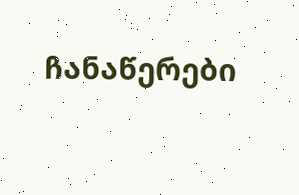ჩანაწერები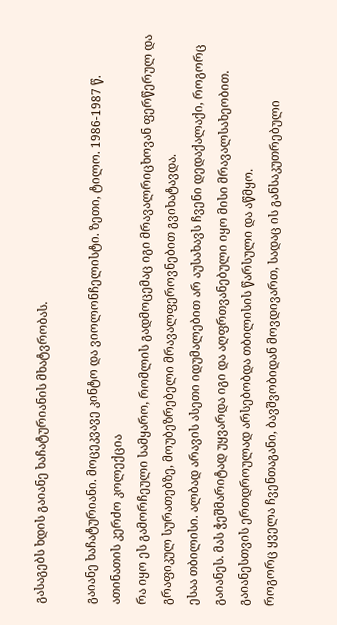გასაგებს ხდის გაიანე ხაჩატურიანის მხატვრობას.

გაიანე ხაჩატურიანი. მოცეკვავე კინტო და ვიოლონჩელისტი. ზეთი, ტილო. 1986-1987 წ. ათინათის კერძო კოლექცია
რა იყო ეს გამორჩეული სამყარო, რომლის გადმოცემაც იგი მრავალრიცხოვან ფერწერულ და გრაფიკულ სურათებზე, მოუბეზრებელი მრავალფეროვნებით გვიხატავდა.
ესაა თბილისი. ალბად არავის ასეთი იდუმალებით არ აუსახავს ჩვენი დედაქალაქი, როგორც გაიანეს. მას ჭეშმარიტად უყვარდა იგი და აღფრთვანებული იყო მისი მრავალსახეობით. გაიანესთვის ერთდროულად არსებობდა თბილისის წარსული და აწმყო.
როგორც ყველა ჩვენთაგანი, ბავშვობიდან მოვდივართ, სადაც ის განსაკუთრებული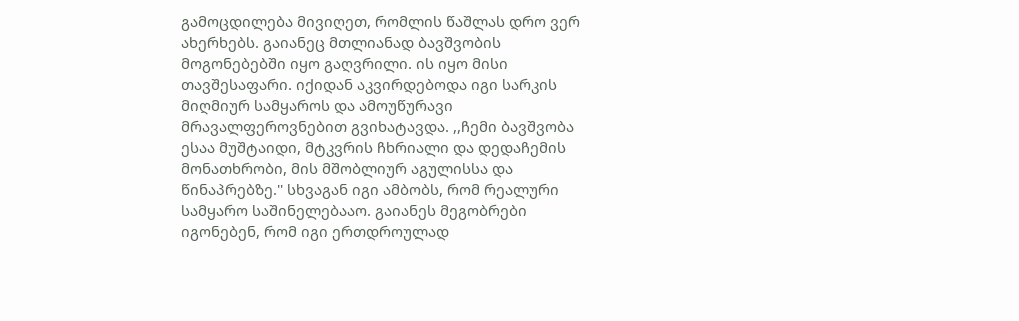გამოცდილება მივიღეთ, რომლის წაშლას დრო ვერ ახერხებს. გაიანეც მთლიანად ბავშვობის მოგონებებში იყო გაღვრილი. ის იყო მისი თავშესაფარი. იქიდან აკვირდებოდა იგი სარკის მიღმიურ სამყაროს და ამოუწურავი მრავალფეროვნებით გვიხატავდა. ,,ჩემი ბავშვობა ესაა მუშტაიდი, მტკვრის ჩხრიალი და დედაჩემის მონათხრობი, მის მშობლიურ აგულისსა და წინაპრებზე.'' სხვაგან იგი ამბობს, რომ რეალური სამყარო საშინელებააო. გაიანეს მეგობრები იგონებენ, რომ იგი ერთდროულად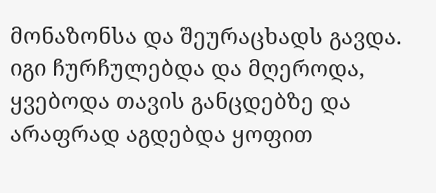მონაზონსა და შეურაცხადს გავდა. იგი ჩურჩულებდა და მღეროდა, ყვებოდა თავის განცდებზე და არაფრად აგდებდა ყოფით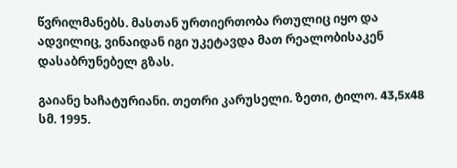წვრილმანებს. მასთან ურთიერთობა რთულიც იყო და ადვილიც, ვინაიდან იგი უკეტავდა მათ რეალობისაკენ დასაბრუნებელ გზას.

გაიანე ხაჩატურიანი. თეთრი კარუსელი. ზეთი, ტილო. 43,5x48 სმ. 1995.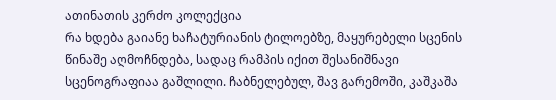ათინათის კერძო კოლექცია
რა ხდება გაიანე ხაჩატურიანის ტილოებზე, მაყურებელი სცენის წინაშე აღმოჩნდება, სადაც რამპის იქით შესანიშნავი სცენოგრაფიაა გაშლილი. ჩაბნელებულ, შავ გარემოში, კაშკაშა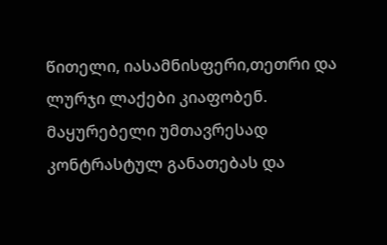წითელი, იასამნისფერი,თეთრი და ლურჯი ლაქები კიაფობენ. მაყურებელი უმთავრესად კონტრასტულ განათებას და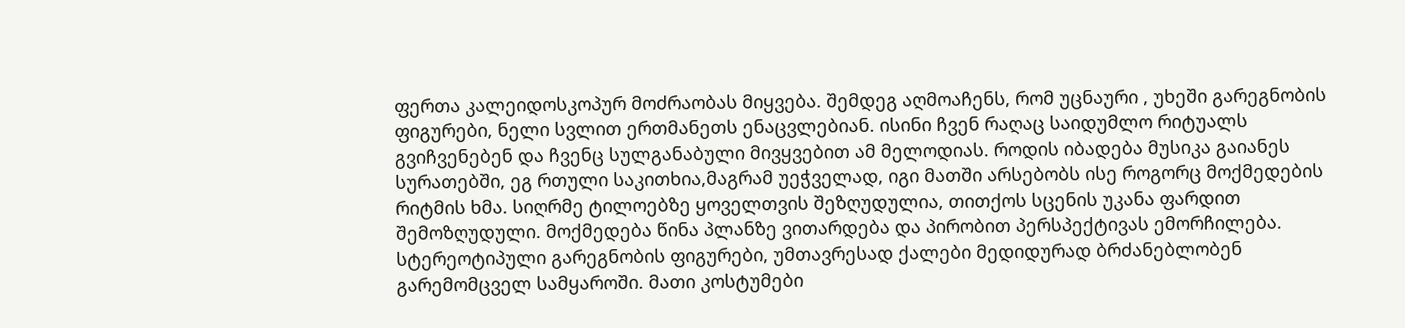ფერთა კალეიდოსკოპურ მოძრაობას მიყვება. შემდეგ აღმოაჩენს, რომ უცნაური , უხეში გარეგნობის ფიგურები, ნელი სვლით ერთმანეთს ენაცვლებიან. ისინი ჩვენ რაღაც საიდუმლო რიტუალს გვიჩვენებენ და ჩვენც სულგანაბული მივყვებით ამ მელოდიას. როდის იბადება მუსიკა გაიანეს სურათებში, ეგ რთული საკითხია,მაგრამ უეჭველად, იგი მათში არსებობს ისე როგორც მოქმედების რიტმის ხმა. სიღრმე ტილოებზე ყოველთვის შეზღუდულია, თითქოს სცენის უკანა ფარდით შემოზღუდული. მოქმედება წინა პლანზე ვითარდება და პირობით პერსპექტივას ემორჩილება. სტერეოტიპული გარეგნობის ფიგურები, უმთავრესად ქალები მედიდურად ბრძანებლობენ გარემომცველ სამყაროში. მათი კოსტუმები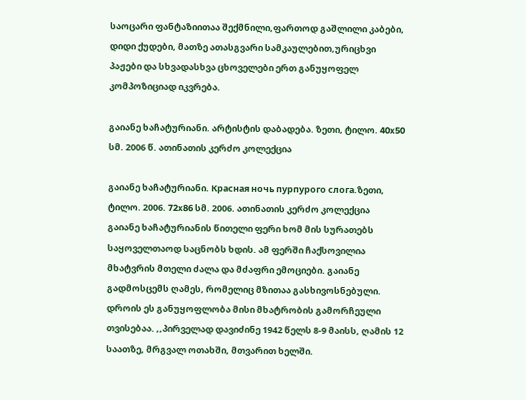საოცარი ფანტაზიითაა შექმნილი,ფართოდ გაშლილი კაბები, დიდი ქუდები, მათზე ათასგვარი სამკაულებით,ურიცხვი პაჟები და სხვადასხვა ცხოველები ერთ განუყოფელ კომპოზიციად იკვრება.

გაიანე ხაჩატურიანი. არტისტის დაბადება. ზეთი, ტილო. 40x50 სმ. 2006 წ. ათინათის კერძო კოლექცია

გაიანე ხაჩატურიანი. Красная ночь пурпурого слога.ზეთი, ტილო. 2006. 72x86 სმ. 2006. ათინათის კერძო კოლექცია
გაიანე ხაჩატურიანის წითელი ფერი ხომ მის სურათებს საყოველთაოდ საცნობს ხდის. ამ ფერში ჩაქსოვილია მხატვრის მთელი ძალა და მძაფრი ემოციები. გაიანე გადმოსცემს ღამეს, რომელიც მზითაა გასხივოსნებული. დროის ეს განუყოფლობა მისი მხატრობის გამორჩეული თვისებაა. ,,პირველად დავიძინე 1942 წელს 8-9 მაისს, ღამის 12 საათზე, მრგვალ ოთახში, მთვარით ხელში.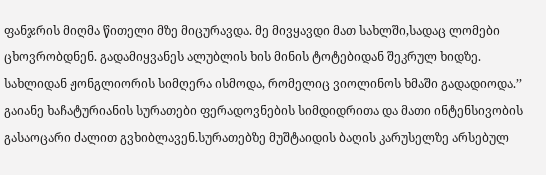ფანჯრის მიღმა წითელი მზე მიცურავდა. მე მივყავდი მათ სახლში,სადაც ლომები ცხოვრობდნენ. გადამიყვანეს ალუბლის ხის მინის ტოტებიდან შეკრულ ხიდზე. სახლიდან ჟონგლიორის სიმღერა ისმოდა, რომელიც ვიოლინოს ხმაში გადადიოდა.’’ გაიანე ხაჩატურიანის სურათები ფერადოვნების სიმდიდრითა და მათი ინტენსივობის გასაოცარი ძალით გვხიბლავენ.სურათებზე მუშტაიდის ბაღის კარუსელზე არსებულ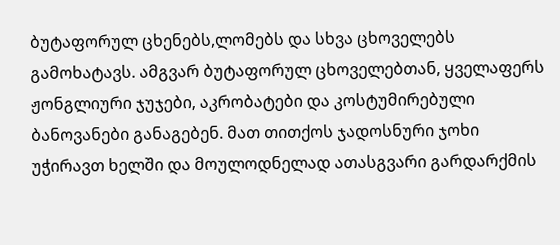ბუტაფორულ ცხენებს,ლომებს და სხვა ცხოველებს გამოხატავს. ამგვარ ბუტაფორულ ცხოველებთან, ყველაფერს ჟონგლიური ჯუჯები, აკრობატები და კოსტუმირებული ბანოვანები განაგებენ. მათ თითქოს ჯადოსნური ჯოხი უჭირავთ ხელში და მოულოდნელად ათასგვარი გარდარქმის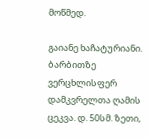მოწმედ.

გაიანე ხაჩატურიანი. ბარბითზე ვერცხლისფერ დამკვრელთა ღამის ცეკვა. დ. 50სმ. ზეთი,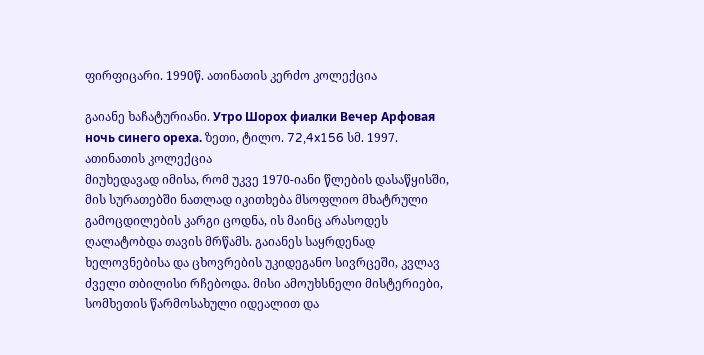ფირფიცარი. 1990წ. ათინათის კერძო კოლექცია

გაიანე ხაჩატურიანი. Утро Шорох фиалки Вечер Арфовая ночь синего ореха. ზეთი, ტილო. 72,4x156 სმ. 1997. ათინათის კოლექცია
მიუხედავად იმისა, რომ უკვე 1970-იანი წლების დასაწყისში, მის სურათებში ნათლად იკითხება მსოფლიო მხატრული გამოცდილების კარგი ცოდნა, ის მაინც არასოდეს ღალატობდა თავის მრწამს. გაიანეს საყრდენად ხელოვნებისა და ცხოვრების უკიდეგანო სივრცეში, კვლავ ძველი თბილისი რჩებოდა. მისი ამოუხსნელი მისტერიები, სომხეთის წარმოსახული იდეალით და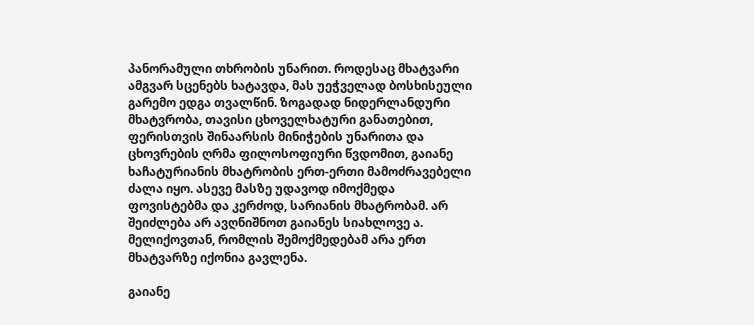პანორამული თხრობის უნარით. როდესაც მხატვარი ამგვარ სცენებს ხატავდა, მას უეჭველად ბოსხისეული გარემო ედგა თვალწინ. ზოგადად ნიდერლანდური მხატვრობა, თავისი ცხოველხატური განათებით, ფერისთვის შინაარსის მინიჭების უნარითა და ცხოვრების ღრმა ფილოსოფიური წვდომით, გაიანე ხაჩატურიანის მხატრობის ერთ-ერთი მამოძრავებელი ძალა იყო. ასევე მასზე უდავოდ იმოქმედა ფოვისტებმა და კერძოდ, სარიანის მხატრობამ. არ შეიძლება არ ავღნიშნოთ გაიანეს სიახლოვე ა. მელიქოვთან, რომლის შემოქმედებამ არა ერთ მხატვარზე იქონია გავლენა.

გაიანე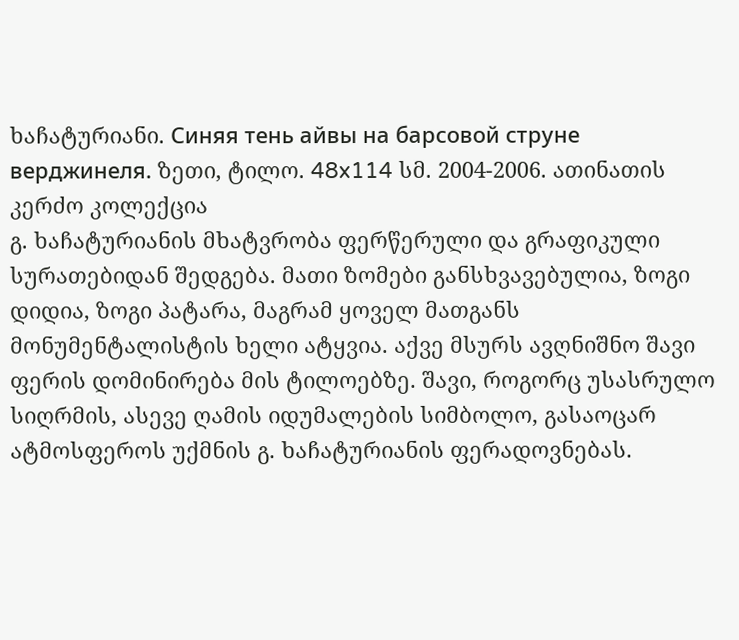ხაჩატურიანი. Синяя тень айвы на барсовой струне верджинеля. ზეთი, ტილო. 48x114 სმ. 2004-2006. ათინათის კერძო კოლექცია
გ. ხაჩატურიანის მხატვრობა ფერწერული და გრაფიკული სურათებიდან შედგება. მათი ზომები განსხვავებულია, ზოგი დიდია, ზოგი პატარა, მაგრამ ყოველ მათგანს მონუმენტალისტის ხელი ატყვია. აქვე მსურს ავღნიშნო შავი ფერის დომინირება მის ტილოებზე. შავი, როგორც უსასრულო სიღრმის, ასევე ღამის იდუმალების სიმბოლო, გასაოცარ ატმოსფეროს უქმნის გ. ხაჩატურიანის ფერადოვნებას.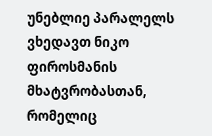უნებლიე პარალელს ვხედავთ ნიკო ფიროსმანის მხატვრობასთან, რომელიც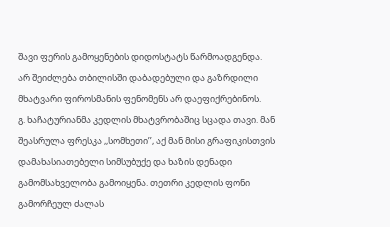შავი ფერის გამოყენების დიდოსტატს წარმოადგენდა. არ შეიძლება თბილისში დაბადებული და გაზრდილი მხატვარი ფიროსმანის ფენომენს არ დაეფიქრებინოს.
გ. ხაჩატურიანმა კედლის მხატვრობაშიც სცადა თავი. მან შეასრულა ფრესკა ,,სომხეთი’’, აქ მან მისი გრაფიკისთვის დამახასიათებელი სიმსუბუქე და ხაზის დენადი გამომსახველობა გამოიყენა. თეთრი კედლის ფონი გამორჩეულ ძალას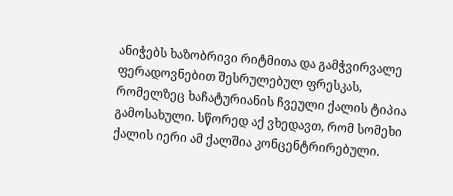ანიჭებს ხაზობრივი რიტმითა და გამჭვირვალე ფერადოვნებით შესრულებულ ფრესკას, რომელზეც ხაჩატურიანის ჩვეული ქალის ტიპია გამოსახული. სწორედ აქ ვხედავთ, რომ სომეხი ქალის იერი ამ ქალშია კონცენტრირებული.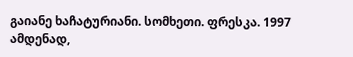გაიანე ხაჩატურიანი. სომხეთი. ფრესკა. 1997
ამდენად,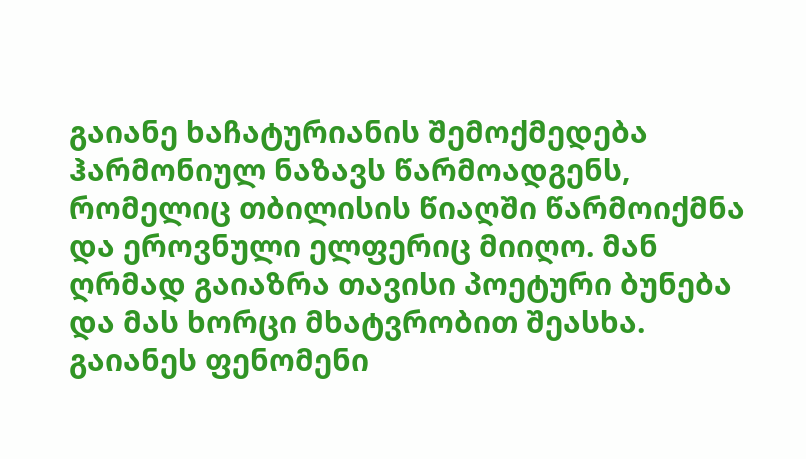გაიანე ხაჩატურიანის შემოქმედება ჰარმონიულ ნაზავს წარმოადგენს, რომელიც თბილისის წიაღში წარმოიქმნა და ეროვნული ელფერიც მიიღო. მან ღრმად გაიაზრა თავისი პოეტური ბუნება და მას ხორცი მხატვრობით შეასხა. გაიანეს ფენომენი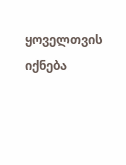ყოველთვის იქნება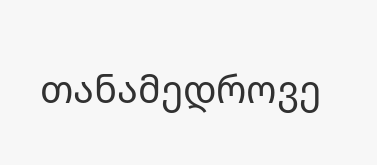თანამედროვე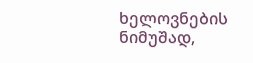ხელოვნების ნიმუშად,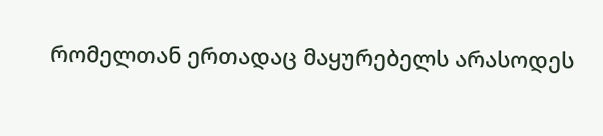რომელთან ერთადაც მაყურებელს არასოდეს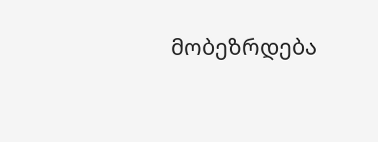მობეზრდება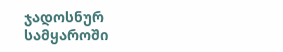ჯადოსნურ სამყაროში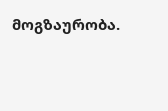მოგზაურობა.